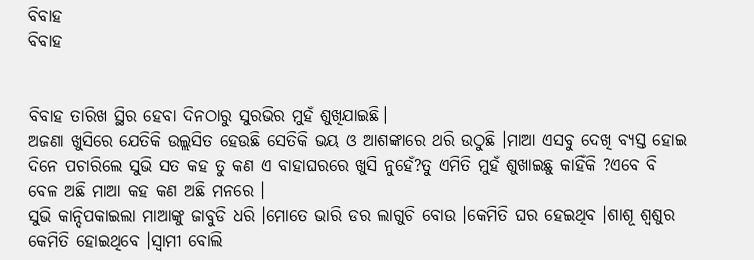ବିବାହ
ବିବାହ


ବିବାହ ତାରିଖ ସ୍ଥିର ହେବା ଦିନଠାରୁ ସୁରଭିର ମୁହଁ ଶୁଖିଯାଇଛି।
ଅଜଣା ଖୁସିରେ ଯେତିକି ଉଲ୍ଲସିତ ହେଉଛି ସେତିକି ଭୟ ଓ ଆଶଙ୍କାରେ ଥରି ଉଠୁଛି ।ମାଆ ଏସବୁ ଦେଖି ବ୍ୟସ୍ତ ହୋଇ ଦିନେ ପଚାରିଲେ ସୁଭି ସତ କହ ତୁ କଣ ଏ ବାହାଘରରେ ଖୁସି ନୁହେଁ?ତୁ ଏମିତି ମୁହଁ ଶୁଖାଇଛୁ କାହିଁକି ?ଏବେ ବି ବେଳ ଅଛି ମାଆ କହ କଣ ଅଛି ମନରେ ।
ସୁଭି କାନ୍ଦିପକାଇଲା ମାଆଙ୍କୁ ଜାବୁଡି ଧରି ।ମୋତେ ଭାରି ଡର ଲାଗୁଚି ବୋଉ ।କେମିତି ଘର ହେଇଥିବ ।ଶାଶୂ ଶ୍ୱଶୁର କେମିତି ହୋଇଥିବେ ।ସ୍ୱାମୀ ବୋଲି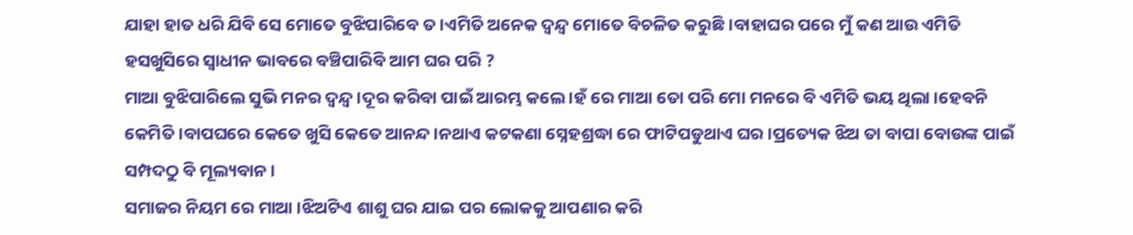ଯାହା ହାତ ଧରି ଯିବି ସେ ମୋତେ ବୁଝିପାରିବେ ତ ।ଏମିତି ଅନେକ ଦ୍ବନ୍ଦ୍ୱ ମୋତେ ବିଚଳିତ କରୁଛି ।ବାହାଘର ପରେ ମୁଁ କଣ ଆଉ ଏମିତି ହସଖୁସିରେ ସ୍ୱାଧୀନ ଭାବରେ ବଞ୍ଚିପାରିବି ଆମ ଘର ପରି ?
ମାଆ ବୁଝିପାରିଲେ ସୁଭି ମନର ଦ୍ବନ୍ଦ୍ୱ ।ଦୂର କରିବା ପାଇଁ ଆରମ୍ଭ କଲେ ।ହଁ ରେ ମାଆ ତୋ ପରି ମୋ ମନରେ ବି ଏମିତି ଭୟ ଥିଲା ।ହେବନି କେମିତି ।ବାପଘରେ କେତେ ଖୁସି କେତେ ଆନନ୍ଦ ।ନଥାଏ କଟକଣା ସ୍ନେହଶ୍ରଦ୍ଧା ରେ ଫାଟିପଡୁଥାଏ ଘର ।ପ୍ରତ୍ୟେକ ଝିଅ ତା ବାପା ବୋଉଙ୍କ ପାଇଁ ସମ୍ପଦଠୁ ବି ମୂଲ୍ୟବାନ ।
ସମାଜର ନିୟମ ରେ ମାଆ ।ଝିଅଟିଏ ଶାଶୁ ଘର ଯାଇ ପର ଲୋକକୁ ଆପଣାର କରି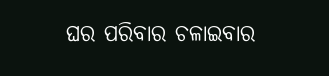ଘର ପରିବାର ଚଳାଇବାର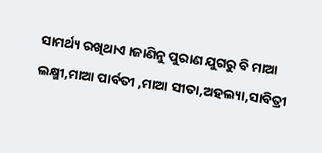ସାମର୍ଥ୍ୟ ରଖିଥାଏ ।ଜାଣିନୁ ପୁରାଣ ଯୁଗରୁ ବି ମାଆ ଲକ୍ଷ୍ମୀ,ମାଆ ପାର୍ବତୀ ,ମାଆ ସୀତା,ଅହଲ୍ୟା,ସାବିତ୍ରୀ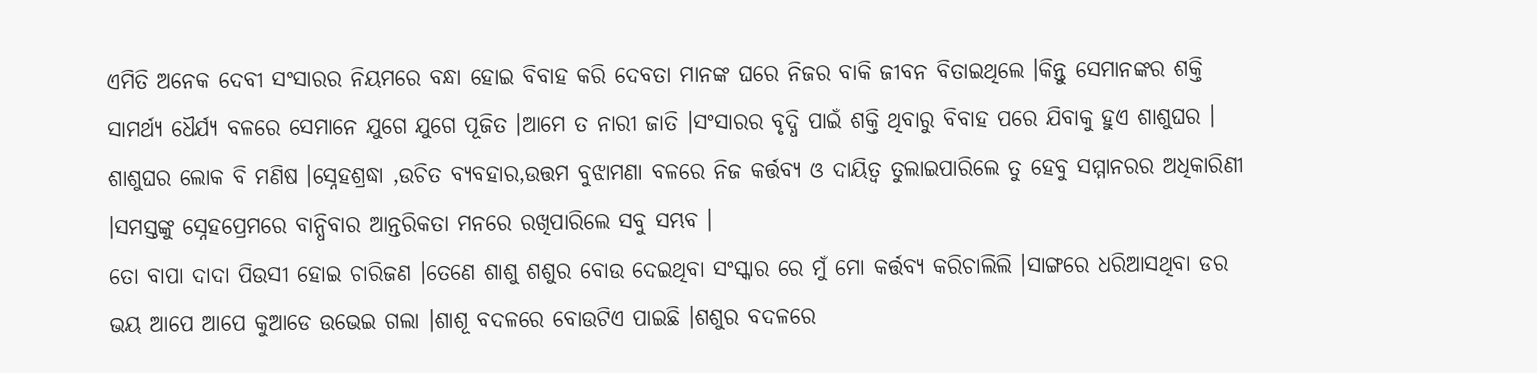ଏମିତି ଅନେକ ଦେବୀ ସଂସାରର ନିୟମରେ ବନ୍ଧା ହୋଇ ବିବାହ କରି ଦେବତା ମାନଙ୍କ ଘରେ ନିଜର ବାକି ଜୀବନ ବିତାଇଥିଲେ ।କିନ୍ତୁ ସେମାନଙ୍କର ଶକ୍ତି ସାମର୍ଥ୍ୟ ଧୈର୍ଯ୍ୟ ବଳରେ ସେମାନେ ଯୁଗେ ଯୁଗେ ପୂଜିତ ।ଆମେ ତ ନାରୀ ଜାତି ।ସଂସାରର ବୃଦ୍ଧି ପାଇଁ ଶକ୍ତି ଥିବାରୁ ବିବାହ ପରେ ଯିବାକୁ ହୁଏ ଶାଶୁଘର ।
ଶାଶୁଘର ଲୋକ ବି ମଣିଷ ।ସ୍ନେହଶ୍ରଦ୍ଧା ,ଉଚିତ ବ୍ୟବହାର,ଉତ୍ତମ ବୁଝାମଣା ବଳରେ ନିଜ କର୍ତ୍ତବ୍ୟ ଓ ଦାୟିତ୍ୱ ତୁଲାଇପାରିଲେ ତୁ ହେବୁ ସମ୍ମାନରର ଅଧିକାରିଣୀ ।ସମସ୍ତଙ୍କୁ ସ୍ନେହପ୍ରେମରେ ବାନ୍ଧିବାର ଆନ୍ତରିକତା ମନରେ ରଖିପାରିଲେ ସବୁ ସମ୍ଭବ ।
ତୋ ବାପା ଦାଦା ପିଉସୀ ହୋଇ ଚାରିଜଣ ।ତେଣେ ଶାଶୁ ଶଶୁର ବୋଉ ଦେଇଥିବା ସଂସ୍କାର ରେ ମୁଁ ମୋ କର୍ତ୍ତବ୍ୟ କରିଚାଲିଲି ।ସାଙ୍ଗରେ ଧରିଆସଥିବା ଡର ଭୟ ଆପେ ଆପେ କୁଆଡେ ଉଭେଇ ଗଲା ।ଶାଶୂ ବଦଳରେ ବୋଉଟିଏ ପାଇଛି ।ଶଶୁର ବଦଳରେ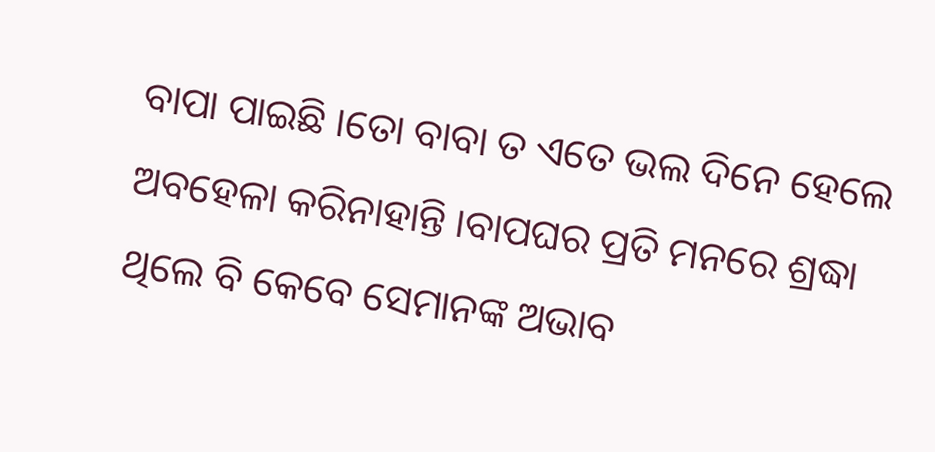ବାପା ପାଇଛି ।ତୋ ବାବା ତ ଏତେ ଭଲ ଦିନେ ହେଲେ ଅବହେଳା କରିନାହାନ୍ତି ।ବାପଘର ପ୍ରତି ମନରେ ଶ୍ରଦ୍ଧା ଥିଲେ ବି କେବେ ସେମାନଙ୍କ ଅଭାବ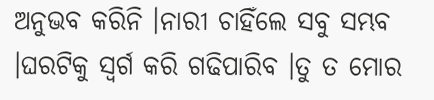ଅନୁଭବ କରିନି ।ନାରୀ ଚାହିଁଲେ ସବୁ ସମ୍ଭବ ।ଘରଟିକୁ ସ୍ୱର୍ଗ କରି ଗଢିପାରିବ ।ତୁ ତ ମୋର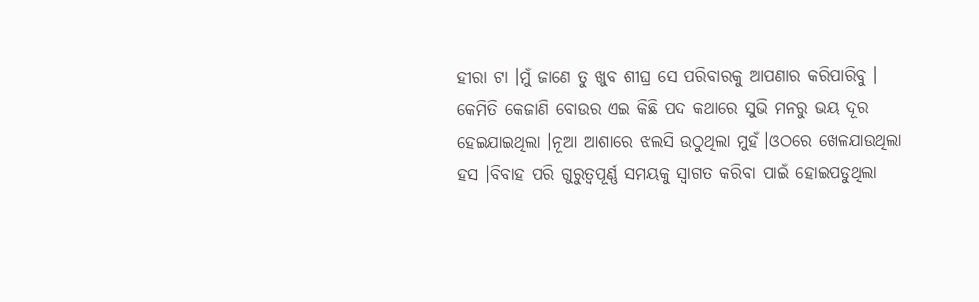ହୀରା ଟା ।ମୁଁ ଜାଣେ ତୁ ଖୁବ ଶୀଘ୍ର ସେ ପରିବାରକୁ ଆପଣାର କରିପାରିବୁ ।
କେମିତି କେଜାଣି ବୋଉର ଏଇ କିଛି ପଦ କଥାରେ ସୁଭି ମନରୁ ଭୟ ଦୂର ହେଇଯାଇଥିଲା ।ନୂଆ ଆଶାରେ ଝଲସି ଉଠୁଥିଲା ମୁହଁ।ଓଠରେ ଖେଳଯାଉଥିଲା ହସ ।ବିବାହ ପରି ଗୁରୁତ୍ୱପୂର୍ଣ୍ଣ ସମୟକୁ ସ୍ୱାଗତ କରିବା ପାଇଁ ହୋଇପଡୁଥିଲା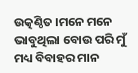ଉତ୍କଣ୍ଠିତ ।ମନେ ମନେ ଭାବୁଥିଲା ବୋଉ ପରି ମୁଁ ମଧ୍ୟ ବିବାହର ମାନ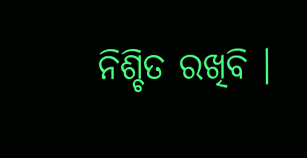ନିଶ୍ଚିତ ରଖିବି ।